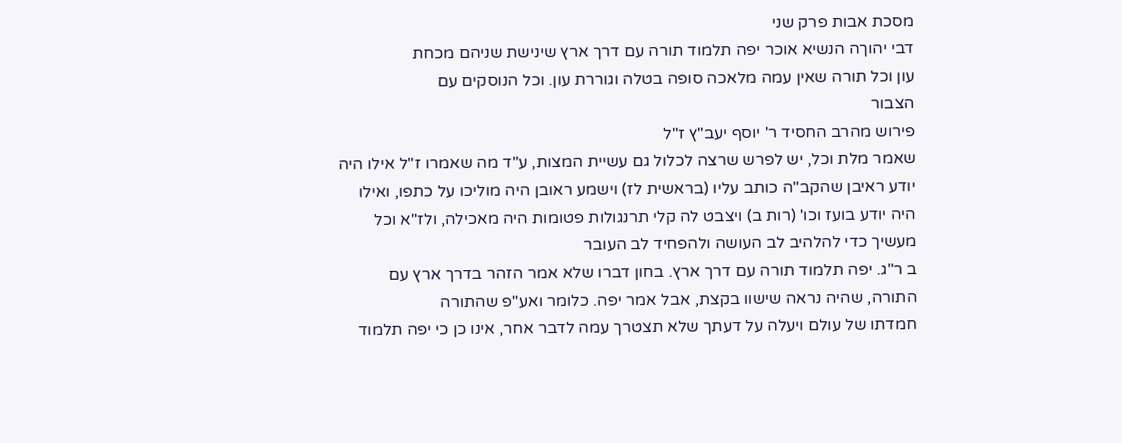מסכת אבות פרק שני
דבי יהוךה הנשיא אוכר יפה תלמוד תורה עם דרך ארץ שינישת שניהם מכחת
עון וכל תורה שאין עמה מלאכה סופה בטלה וגוררת עון. וכל הנוסקים עם
הצבור
פירוש מהרב החסיד ר' יוסף יעב"ץ ז"ל
שאמר מלת וכל, יש לפרש שרצה לכלול גם עשיית המצות, ע"ד מה שאמרו ז"ל אילו היה
יודע ראיבן שהקב"ה כותב עליו (בראשית לז) וישמע ראובן היה מוליכו על כתפו, ואילו
היה יודע בועז וכו' (רות ב) ויצבט לה קלי תרנגולות פטומות היה מאכילה, ולז"א וכל
מעשיך כדי להלהיב לב העושה ולהפחיד לב העובר
ב ר"ג. יפה תלמוד תורה עם דרך ארץ. בחון דברו שלא אמר הזהר בדרך ארץ עם
התורה, שהיה נראה שישוו בקצת, אבל אמר יפה. כלומר ואע"פ שהתורה
חמדתו של עולם ויעלה על דעתך שלא תצטרך עמה לדבר אחר, אינו כן כי יפה תלמוד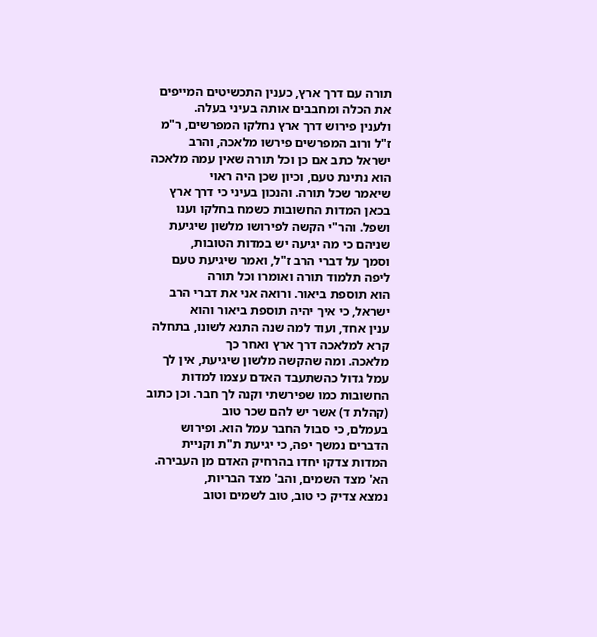תורה עם דרך ארץ, כענין התכשיטים המייפים את הכלה ומחבבים אותה בעיני בעלה.
ולענין פירוש דרך ארץ נחלקו המפרשים, ר"מ ז"ל ורוב המפרשים פירשו מלאכה, והרב
ישראל כתב אם כן וכל תורה שאין עמה מלאכה הוא נתינת טעם, וכיון שכן היה ראוי
שיאמר שכל תורה. והנכון בעיני כי דרך ארץ בכאן המדות החשובות כשמח בחלקו וענו
ושפל. והר"י הקשה לפירושו מלשון שיגיעת שניהם כי מה יגיעה יש במדות הטובות,
וסמך על דברי הרב ז"ל, ואמר שיגיעת טעם ליפה תלמוד תורה ואומרו וכל תורה
הוא תוספת ביאור. ורואה אני את דברי הרב ישראל, כי איך יהיה תוספת ביאור והוא
ענין אחד, ועוד למה שנה התנא לשונו, בתחלה קרא למלאכה דרך ארץ ואחר כך
מלאכה. ומה שהקשה מלשון שיגיעת, אין לך עמל גדול כהשתעבד האדם עצמו למדות
החשובות כמו שפירשתי וקנה לך חבר. וכן כתוב (קהלת ד) אשר יש להם שכר טוב
בעמלם, כי סבול החבר עמל הוא. ופירוש הדברים נמשך יפה, כי יגיעת ת"ת וקניית
המדות צדקו יחדו בהרחיק האדם מן העבירה. הא' מצד השמים, והב' מצד הבריות,
נמצא צדיק כי טוב, טוב לשמים וטוב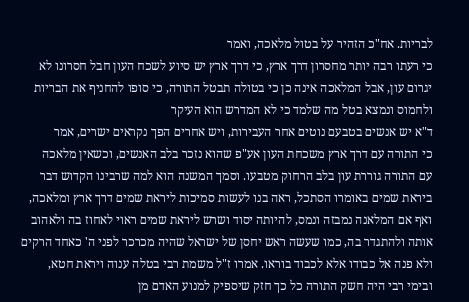לבריות. אח"כ הזהיר על בטול מלאכה, ואמר
כי רעתו רבה יותר מחסרון דרך ארץ, כי דרך ארץ יש סיוע לשכח העון חבל חסרונו לא
יגרום עון, אבל המלאכה אינה כן כי בטולה תבטל התורה, כי סופו להחניף את הבריות
ולחמוס ונמצא בטל מה שלמד כי לא המדרש הוא העיקר
ד"א יש אנשים בטבעם נוטים אחר העבירות, ויש אחרים הפך נקראים ישרים, אמר
כי התורה עם דרך ארץ משכחת העון אע"פ שהוא נזכר בלב האנשים, וכשאין מלאכה
עם התורה גוררת עון בלב הרחוק מטבעו. וסמך המשנה הוא למה שרבינו הקדוש דבר
ביראת שמים באומרו הסתכל, ראה בנו לעשות סמיכות ליראת שמים דרך ארץ ומלאכה,
ואף אם המלאנה נמבזה ונמס, להיותה יסוד ושרש ליראת שמים ראוי לאחוז בה ולאהוב
אותה ולהתגדר בה, כמו שעשה ראש יחסן של ישראל שהיה מכרכר לפני ה' כאחד הרקים
ולא פנה אל כבודו אלא לכבוד בוראו. אמרו ז"ל משמת רבי בטלה ענוה ויראת חטא,
ובימי רבי היה חשק התורה כל כך חזק שיספיק למנוע האדם מן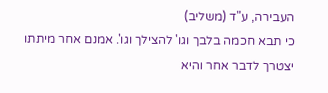העבירה, ע"ד (משליב)
כי תבא חכמה בלבך וגו' להצילך וגו'. אמנם אחר מיתתו יצטרך לדבר אחר והיא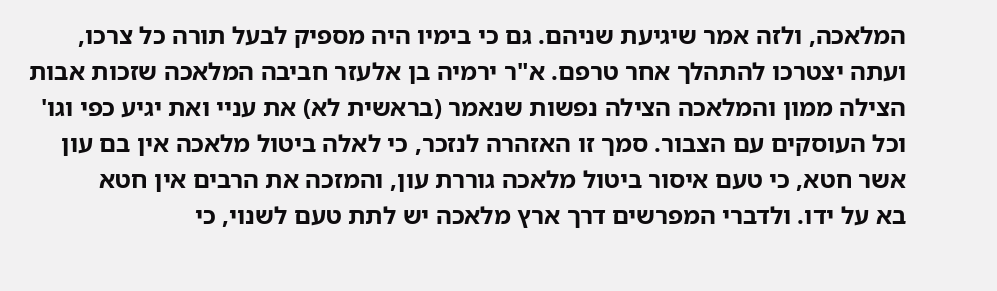המלאכה, ולזה אמר שיגיעת שניהם. גם כי בימיו היה מספיק לבעל תורה כל צרכו,
ועתה יצטרכו להתהלך אחר טרפם. א"ר ירמיה בן אלעזר חביבה המלאכה שזכות אבות
הצילה ממון והמלאכה הצילה נפשות שנאמר (בראשית לא) את עניי ואת יגיע כפי וגו'
וכל העוסקים עם הצבור. סמך זו האזהרה לנזכר, כי לאלה ביטול מלאכה אין בם עון
אשר חטא, כי טעם איסור ביטול מלאכה גוררת עון, והמזכה את הרבים אין חטא
בא על ידו. ולדברי המפרשים דרך ארץ מלאכה יש לתת טעם לשנוי, כי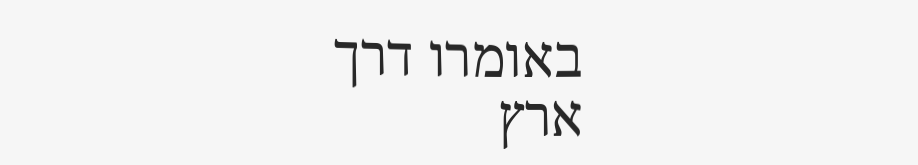באומרו דרך
ארץ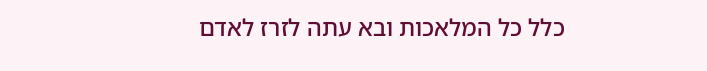כלל כל המלאכות ובא עתה לזרז לאדם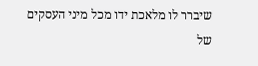שיברר לו מלאכת ידו מכל מיני העסקים
של